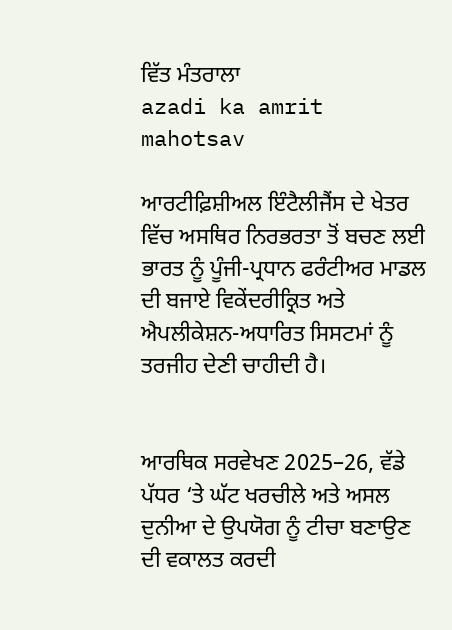ਵਿੱਤ ਮੰਤਰਾਲਾ
azadi ka amrit mahotsav

ਆਰਟੀਫ਼ਿਸ਼ੀਅਲ ਇੰਟੈਲੀਜੈਂਸ ਦੇ ਖੇਤਰ ਵਿੱਚ ਅਸਥਿਰ ਨਿਰਭਰਤਾ ਤੋਂ ਬਚਣ ਲਈ ਭਾਰਤ ਨੂੰ ਪੂੰਜੀ-ਪ੍ਰਧਾਨ ਫਰੰਟੀਅਰ ਮਾਡਲ ਦੀ ਬਜਾਏ ਵਿਕੇਂਦਰੀਕ੍ਰਿਤ ਅਤੇ ਐਪਲੀਕੇਸ਼ਨ-ਅਧਾਰਿਤ ਸਿਸਟਮਾਂ ਨੂੰ ਤਰਜੀਹ ਦੇਣੀ ਚਾਹੀਦੀ ਹੈ।


ਆਰਥਿਕ ਸਰਵੇਖਣ 2025–26, ਵੱਡੇ ਪੱਧਰ ‘ਤੇ ਘੱਟ ਖਰਚੀਲੇ ਅਤੇ ਅਸਲ ਦੁਨੀਆ ਦੇ ਉਪਯੋਗ ਨੂੰ ਟੀਚਾ ਬਣਾਉਣ ਦੀ ਵਕਾਲਤ ਕਰਦੀ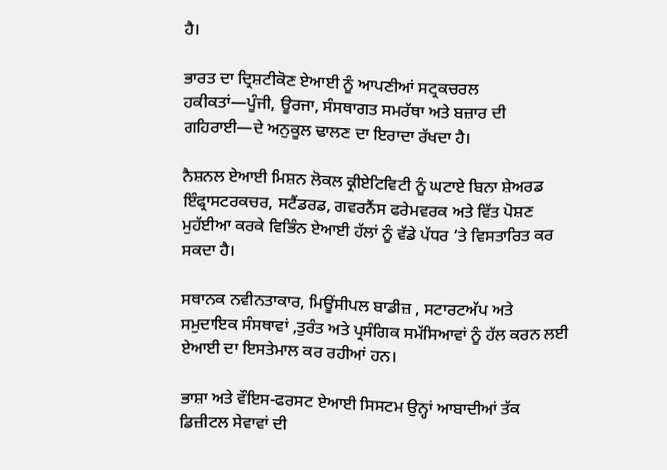ਹੈ।

ਭਾਰਤ ਦਾ ਦ੍ਰਿਸ਼ਟੀਕੋਣ ਏਆਈ ਨੂੰ ਆਪਣੀਆਂ ਸਟ੍ਰਕਚਰਲ ਹਕੀਕਤਾਂ—ਪੂੰਜੀ, ਊਰਜਾ, ਸੰਸਥਾਗਤ ਸਮਰੱਥਾ ਅਤੇ ਬਜ਼ਾਰ ਦੀ ਗਹਿਰਾਈ—ਦੇ ਅਨੁਕੂਲ ਢਾਲਣ ਦਾ ਇਰਾਦਾ ਰੱਖਦਾ ਹੈ।

ਨੈਸ਼ਨਲ ਏਆਈ ਮਿਸ਼ਨ ਲੋਕਲ ਕ੍ਰੀਏਟਿਵਿਟੀ ਨੂੰ ਘਟਾਏ ਬਿਨਾ ਸ਼ੇਅਰਡ ਇੰਫ੍ਰਾਸਟਰਕਚਰ, ਸਟੈਂਡਰਡ, ਗਵਰਨੈਂਸ ਫਰੇਮਵਰਕ ਅਤੇ ਵਿੱਤ ਪੋਸ਼ਣ ਮੁਹੱਈਆ ਕਰਕੇ ਵਿਭਿੰਨ ਏਆਈ ਹੱਲਾਂ ਨੂੰ ਵੱਡੇ ਪੱਧਰ ‘ਤੇ ਵਿਸਤਾਰਿਤ ਕਰ ਸਕਦਾ ਹੈ।

ਸਥਾਨਕ ਨਵੀਨਤਾਕਾਰ, ਮਿਊਂਸੀਪਲ ਬਾਡੀਜ਼ , ਸਟਾਰਟਅੱਪ ਅਤੇ ਸਮੁਦਾਇਕ ਸੰਸਥਾਵਾਂ ,ਤੁਰੰਤ ਅਤੇ ਪ੍ਰਸੰਗਿਕ ਸਮੱਸਿਆਵਾਂ ਨੂੰ ਹੱਲ ਕਰਨ ਲਈ ਏਆਈ ਦਾ ਇਸਤੇਮਾਲ ਕਰ ਰਹੀਆਂ ਹਨ।

ਭਾਸ਼ਾ ਅਤੇ ਵੌਇਸ-ਫਰਸਟ ਏਆਈ ਸਿਸਟਮ ਉਨ੍ਹਾਂ ਆਬਾਦੀਆਂ ਤੱਕ ਡਿਜ਼ੀਟਲ ਸੇਵਾਵਾਂ ਦੀ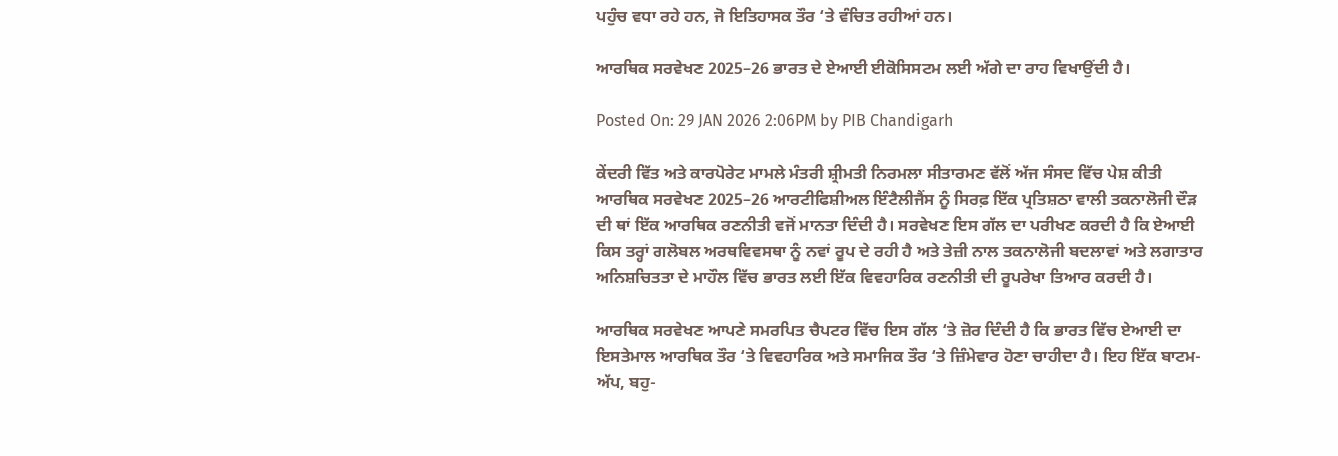ਪਹੁੰਚ ਵਧਾ ਰਹੇ ਹਨ, ਜੋ ਇਤਿਹਾਸਕ ਤੌਰ ‘ਤੇ ਵੰਚਿਤ ਰਹੀਆਂ ਹਨ।

ਆਰਥਿਕ ਸਰਵੇਖਣ 2025–26 ਭਾਰਤ ਦੇ ਏਆਈ ਈਕੋਸਿਸਟਮ ਲਈ ਅੱਗੇ ਦਾ ਰਾਹ ਵਿਖਾਉਂਦੀ ਹੈ।

Posted On: 29 JAN 2026 2:06PM by PIB Chandigarh

ਕੇਂਦਰੀ ਵਿੱਤ ਅਤੇ ਕਾਰਪੋਰੇਟ ਮਾਮਲੇ ਮੰਤਰੀ ਸ਼੍ਰੀਮਤੀ ਨਿਰਮਲਾ ਸੀਤਾਰਮਣ ਵੱਲੋਂ ਅੱਜ ਸੰਸਦ ਵਿੱਚ ਪੇਸ਼ ਕੀਤੀ ਆਰਥਿਕ ਸਰਵੇਖਣ 2025–26 ਆਰਟੀਫਿਸ਼ੀਅਲ ਇੰਟੈਲੀਜੈਂਸ ਨੂੰ ਸਿਰਫ਼ ਇੱਕ ਪ੍ਰਤਿਸ਼ਠਾ ਵਾਲੀ ਤਕਨਾਲੋਜੀ ਦੌੜ ਦੀ ਥਾਂ ਇੱਕ ਆਰਥਿਕ ਰਣਨੀਤੀ ਵਜੋਂ ਮਾਨਤਾ ਦਿੰਦੀ ਹੈ। ਸਰਵੇਖਣ ਇਸ ਗੱਲ ਦਾ ਪਰੀਖਣ ਕਰਦੀ ਹੈ ਕਿ ਏਆਈ ਕਿਸ ਤਰ੍ਹਾਂ ਗਲੋਬਲ ਅਰਥਵਿਵਸਥਾ ਨੂੰ ਨਵਾਂ ਰੂਪ ਦੇ ਰਹੀ ਹੈ ਅਤੇ ਤੇਜ਼ੀ ਨਾਲ ਤਕਨਾਲੋਜੀ ਬਦਲਾਵਾਂ ਅਤੇ ਲਗਾਤਾਰ ਅਨਿਸ਼ਚਿਤਤਾ ਦੇ ਮਾਹੌਲ ਵਿੱਚ ਭਾਰਤ ਲਈ ਇੱਕ ਵਿਵਹਾਰਿਕ ਰਣਨੀਤੀ ਦੀ ਰੂਪਰੇਖਾ ਤਿਆਰ ਕਰਦੀ ਹੈ।

ਆਰਥਿਕ ਸਰਵੇਖਣ ਆਪਣੇ ਸਮਰਪਿਤ ਚੈਪਟਰ ਵਿੱਚ ਇਸ ਗੱਲ ‘ਤੇ ਜ਼ੋਰ ਦਿੰਦੀ ਹੈ ਕਿ ਭਾਰਤ ਵਿੱਚ ਏਆਈ ਦਾ ਇਸਤੇਮਾਲ ਆਰਥਿਕ ਤੌਰ ‘ਤੇ ਵਿਵਹਾਰਿਕ ਅਤੇ ਸਮਾਜਿਕ ਤੌਰ ‘ਤੇ ਜ਼ਿੰਮੇਵਾਰ ਹੋਣਾ ਚਾਹੀਦਾ ਹੈ। ਇਹ ਇੱਕ ਬਾਟਮ-ਅੱਪ, ਬਹੁ-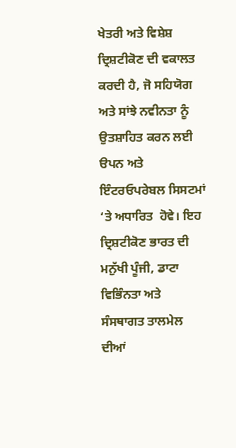ਖੇਤਰੀ ਅਤੇ ਵਿਸ਼ੇਸ਼ ਦ੍ਰਿਸ਼ਟੀਕੋਣ ਦੀ ਵਕਾਲਤ ਕਰਦੀ ਹੈ, ਜੋ ਸਹਿਯੋਗ ਅਤੇ ਸਾਂਝੇ ਨਵੀਨਤਾ ਨੂੰ ਉਤਸ਼ਾਹਿਤ ਕਰਨ ਲਈ ੳਪਨ ਅਤੇ ਇੰਟਰਓਪਰੇਬਲ ਸਿਸਟਮਾਂ ‘ਤੇ ਅਧਾਰਿਤ  ਹੋਵੇ। ਇਹ ਦ੍ਰਿਸ਼ਟੀਕੋਣ ਭਾਰਤ ਦੀ ਮਨੁੱਖੀ ਪੂੰਜੀ, ਡਾਟਾ ਵਿਭਿੰਨਤਾ ਅਤੇ ਸੰਸਥਾਗਤ ਤਾਲਮੇਲ ਦੀਆਂ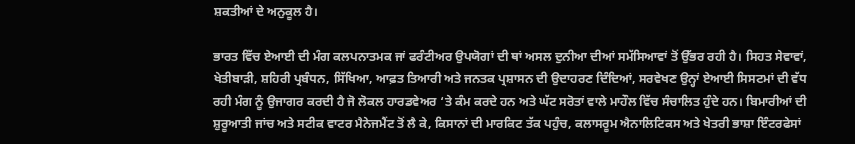ਸ਼ਕਤੀਆਂ ਦੇ ਅਨੁਕੂਲ ਹੈ।

ਭਾਰਤ ਵਿੱਚ ਏਆਈ ਦੀ ਮੰਗ ਕਲਪਨਾਤਮਕ ਜਾਂ ਫਰੰਟੀਅਰ ਉਪਯੋਗਾਂ ਦੀ ਥਾਂ ਅਸਲ ਦੁਨੀਆ ਦੀਆਂ ਸਮੱਸਿਆਵਾਂ ਤੋਂ ਉੱਭਰ ਰਹੀ ਹੈ। ਸਿਹਤ ਸੇਵਾਵਾਂ, ਖੇਤੀਬਾੜੀ, ਸ਼ਹਿਰੀ ਪ੍ਰਬੰਧਨ, ਸਿੱਖਿਆ, ਆਫ਼ਤ ਤਿਆਰੀ ਅਤੇ ਜਨਤਕ ਪ੍ਰਸ਼ਾਸਨ ਦੀ ਉਦਾਹਰਣ ਦਿੰਦਿਆਂ, ਸਰਵੇਖਣ ਉਨ੍ਹਾਂ ਏਆਈ ਸਿਸਟਮਾਂ ਦੀ ਵੱਧ ਰਹੀ ਮੰਗ ਨੂੰ ਉਜਾਗਰ ਕਰਦੀ ਹੈ ਜੋ ਲੋਕਲ ਹਾਰਡਵੇਅਰ ‘ਤੇ ਕੰਮ ਕਰਦੇ ਹਨ ਅਤੇ ਘੱਟ ਸਰੋਤਾਂ ਵਾਲੇ ਮਾਹੌਲ ਵਿੱਚ ਸੰਚਾਲਿਤ ਹੁੰਦੇ ਹਨ। ਬਿਮਾਰੀਆਂ ਦੀ ਸ਼ੁਰੂਆਤੀ ਜਾਂਚ ਅਤੇ ਸਟੀਕ ਵਾਟਰ ਮੈਨੇਜਮੈਂਟ ਤੋਂ ਲੈ ਕੇ, ਕਿਸਾਨਾਂ ਦੀ ਮਾਰਕਿਟ ਤੱਕ ਪਹੁੰਚ, ਕਲਾਸਰੂਮ ਐਨਾਲਿਟਿਕਸ ਅਤੇ ਖੇਤਰੀ ਭਾਸ਼ਾ ਇੰਟਰਫੇਸਾਂ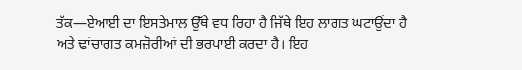ਤੱਕ—ਏਆਈ ਦਾ ਇਸਤੇਮਾਲ ਉੱਥੇ ਵਧ ਰਿਹਾ ਹੈ ਜਿੱਥੇ ਇਹ ਲਾਗਤ ਘਟਾਉਂਦਾ ਹੈ ਅਤੇ ਢਾਂਚਾਗਤ ਕਮਜ਼ੋਰੀਆਂ ਦੀ ਭਰਪਾਈ ਕਰਦਾ ਹੈ। ਇਹ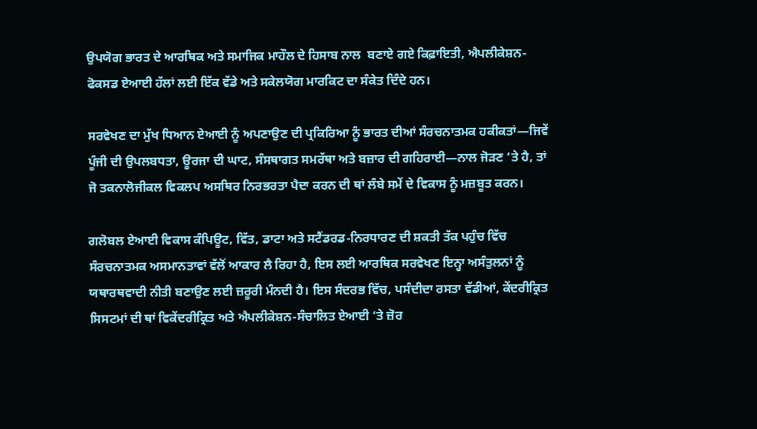ਉਪਯੋਗ ਭਾਰਤ ਦੇ ਆਰਥਿਕ ਅਤੇ ਸਮਾਜਿਕ ਮਾਹੌਲ ਦੇ ਹਿਸਾਬ ਨਾਲ  ਬਣਾਏ ਗਏ ਕਿਫ਼ਾਇਤੀ, ਐਪਲੀਕੇਸ਼ਨ-ਫੋਕਸਡ ਏਆਈ ਹੱਲਾਂ ਲਈ ਇੱਕ ਵੱਡੇ ਅਤੇ ਸਕੇਲਯੋਗ ਮਾਰਕਿਟ ਦਾ ਸੰਕੇਤ ਦਿੰਦੇ ਹਨ।

ਸਰਵੇਖਣ ਦਾ ਮੁੱਖ ਧਿਆਨ ਏਆਈ ਨੂੰ ਅਪਣਾਉਣ ਦੀ ਪ੍ਰਕਿਰਿਆ ਨੂੰ ਭਾਰਤ ਦੀਆਂ ਸੰਰਚਨਾਤਮਕ ਹਕੀਕਤਾਂ—ਜਿਵੇਂ ਪੂੰਜੀ ਦੀ ਉਪਲਬਧਤਾ, ਊਰਜਾ ਦੀ ਘਾਟ, ਸੰਸਥਾਗਤ ਸਮਰੱਥਾ ਅਤੇ ਬਜ਼ਾਰ ਦੀ ਗਹਿਰਾਈ—ਨਾਲ ਜੋੜਣ ‘ਤੇ ਹੈ, ਤਾਂ ਜੋ ਤਕਨਾਲੋਜੀਕਲ ਵਿਕਲਪ ਅਸਥਿਰ ਨਿਰਭਰਤਾ ਪੈਦਾ ਕਰਨ ਦੀ ਥਾਂ ਲੰਬੇ ਸਮੇਂ ਦੇ ਵਿਕਾਸ ਨੂੰ ਮਜ਼ਬੂਤ ਕਰਨ।

ਗਲੋਬਲ ਏਆਈ ਵਿਕਾਸ ਕੰਪਿਊਟ, ਵਿੱਤ, ਡਾਟਾ ਅਤੇ ਸਟੈਂਡਰਡ-ਨਿਰਧਾਰਣ ਦੀ ਸ਼ਕਤੀ ਤੱਕ ਪਹੁੰਚ ਵਿੱਚ ਸੰਰਚਨਾਤਮਕ ਅਸਮਾਨਤਾਵਾਂ ਵੱਲੋਂ ਆਕਾਰ ਲੈ ਰਿਹਾ ਹੈ, ਇਸ ਲਈ ਆਰਥਿਕ ਸਰਵੇਖਣ ਇਨ੍ਹਾ ਅਸੰਤੁਲਨਾਂ ਨੂੰ ਯਥਾਰਥਵਾਦੀ ਨੀਤੀ ਬਣਾਉਣ ਲਈ ਜ਼ਰੂਰੀ ਮੰਨਦੀ ਹੈ। ਇਸ ਸੰਦਰਭ ਵਿੱਚ, ਪਸੰਦੀਦਾ ਰਸਤਾ ਵੱਡੀਆਂ, ਕੇਂਦਰੀਕ੍ਰਿਤ ਸਿਸਟਮਾਂ ਦੀ ਥਾਂ ਵਿਕੇਂਦਰੀਕ੍ਰਿਤ ਅਤੇ ਐਪਲੀਕੇਸ਼ਨ-ਸੰਚਾਲਿਤ ਏਆਈ ‘ਤੇ ਜ਼ੋਰ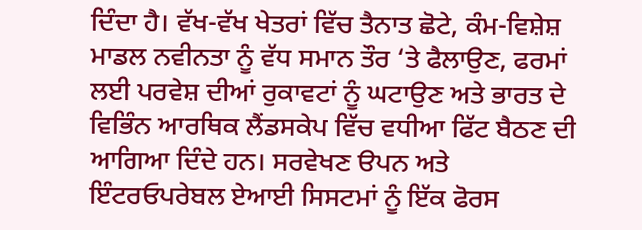ਦਿੰਦਾ ਹੈ। ਵੱਖ-ਵੱਖ ਖੇਤਰਾਂ ਵਿੱਚ ਤੈਨਾਤ ਛੋਟੇ, ਕੰਮ-ਵਿਸ਼ੇਸ਼ ਮਾਡਲ ਨਵੀਨਤਾ ਨੂੰ ਵੱਧ ਸਮਾਨ ਤੌਰ ‘ਤੇ ਫੈਲਾਉਣ, ਫਰਮਾਂ ਲਈ ਪਰਵੇਸ਼ ਦੀਆਂ ਰੁਕਾਵਟਾਂ ਨੂੰ ਘਟਾਉਣ ਅਤੇ ਭਾਰਤ ਦੇ ਵਿਭਿੰਨ ਆਰਥਿਕ ਲੈਂਡਸਕੇਪ ਵਿੱਚ ਵਧੀਆ ਫਿੱਟ ਬੈਠਣ ਦੀ ਆਗਿਆ ਦਿੰਦੇ ਹਨ। ਸਰਵੇਖਣ ੳਪਨ ਅਤੇ ਇੰਟਰਓਪਰੇਬਲ ਏਆਈ ਸਿਸਟਮਾਂ ਨੂੰ ਇੱਕ ਫੋਰਸ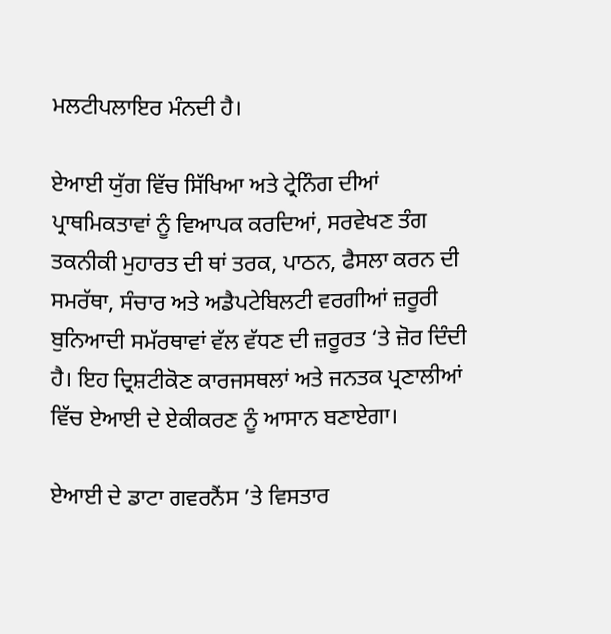ਮਲਟੀਪਲਾਇਰ ਮੰਨਦੀ ਹੈ।

ਏਆਈ ਯੁੱਗ ਵਿੱਚ ਸਿੱਖਿਆ ਅਤੇ ਟ੍ਰੇਨਿੰਗ ਦੀਆਂ ਪ੍ਰਾਥਮਿਕਤਾਵਾਂ ਨੂੰ ਵਿਆਪਕ ਕਰਦਿਆਂ, ਸਰਵੇਖਣ ਤੰਗ ਤਕਨੀਕੀ ਮੁਹਾਰਤ ਦੀ ਥਾਂ ਤਰਕ, ਪਾਠਨ, ਫੈਸਲਾ ਕਰਨ ਦੀ ਸਮਰੱਥਾ, ਸੰਚਾਰ ਅਤੇ ਅਡੈਪਟੇਬਿਲਟੀ ਵਰਗੀਆਂ ਜ਼ਰੂਰੀ ਬੁਨਿਆਦੀ ਸਮੱਰਥਾਵਾਂ ਵੱਲ ਵੱਧਣ ਦੀ ਜ਼ਰੂਰਤ ‘ਤੇ ਜ਼ੋਰ ਦਿੰਦੀ ਹੈ। ਇਹ ਦ੍ਰਿਸ਼ਟੀਕੋਣ ਕਾਰਜਸਥਲਾਂ ਅਤੇ ਜਨਤਕ ਪ੍ਰਣਾਲੀਆਂ ਵਿੱਚ ਏਆਈ ਦੇ ਏਕੀਕਰਣ ਨੂੰ ਆਸਾਨ ਬਣਾਏਗਾ।

ਏਆਈ ਦੇ ਡਾਟਾ ਗਵਰਨੈਂਸ ’ਤੇ ਵਿਸਤਾਰ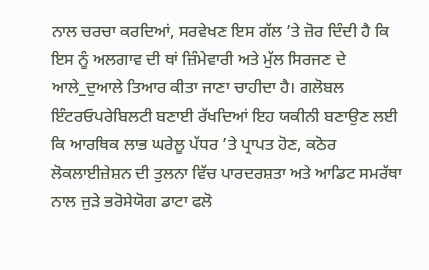ਨਾਲ ਚਰਚਾ ਕਰਦਿਆਂ, ਸਰਵੇਖਣ ਇਸ ਗੱਲ ’ਤੇ ਜ਼ੋਰ ਦਿੰਦੀ ਹੈ ਕਿ ਇਸ ਨੂੰ ਅਲਗਾਵ ਦੀ ਥਾਂ ਜ਼ਿੰਮੇਵਾਰੀ ਅਤੇ ਮੁੱਲ ਸਿਰਜਣ ਦੇ ਆਲੇ_ਦੁਆਲੇ ਤਿਆਰ ਕੀਤਾ ਜਾਣਾ ਚਾਹੀਦਾ ਹੈ। ਗਲੋਬਲ ਇੰਟਰਓਪਰੇਬਿਲਟੀ ਬਣਾਈ ਰੱਖਦਿਆਂ ਇਹ ਯਕੀਨੀ ਬਣਾਉਣ ਲਈ ਕਿ ਆਰਥਿਕ ਲਾਭ ਘਰੇਲੂ ਪੱਧਰ ’ਤੇ ਪ੍ਰਾਪਤ ਹੋਣ, ਕਠੋਰ ਲੋਕਲਾਈਜ਼ੇਸ਼ਨ ਦੀ ਤੁਲਨਾ ਵਿੱਚ ਪਾਰਦਰਸ਼ਤਾ ਅਤੇ ਆਡਿਟ ਸਮਰੱਥਾ ਨਾਲ ਜੁੜੇ ਭਰੋਸੇਯੋਗ ਡਾਟਾ ਫਲੋ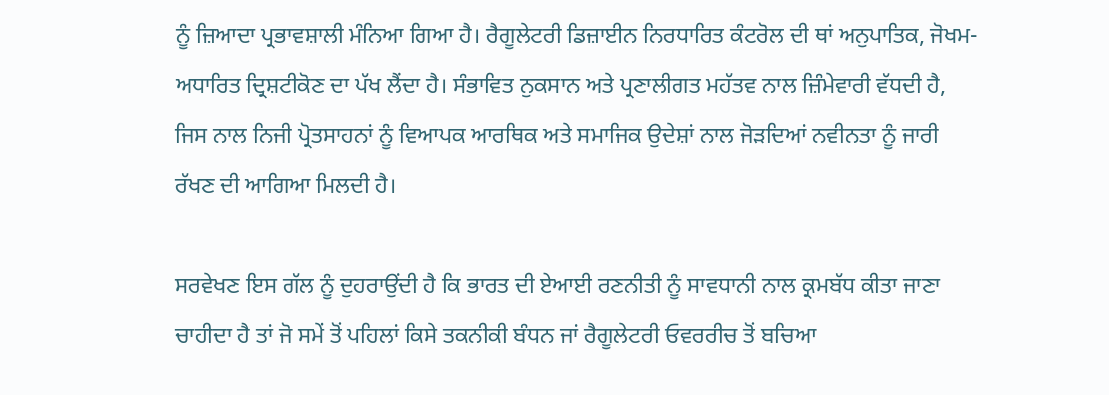ਨੂੰ ਜ਼ਿਆਦਾ ਪ੍ਰਭਾਵਸ਼ਾਲੀ ਮੰਨਿਆ ਗਿਆ ਹੈ। ਰੈਗੂਲੇਟਰੀ ਡਿਜ਼ਾਈਨ ਨਿਰਧਾਰਿਤ ਕੰਟਰੋਲ ਦੀ ਥਾਂ ਅਨੁਪਾਤਿਕ, ਜੋਖਮ-ਅਧਾਰਿਤ ਦ੍ਰਿਸ਼ਟੀਕੋਣ ਦਾ ਪੱਖ ਲੈਂਦਾ ਹੈ। ਸੰਭਾਵਿਤ ਨੁਕਸਾਨ ਅਤੇ ਪ੍ਰਣਾਲੀਗਤ ਮਹੱਤਵ ਨਾਲ ਜ਼ਿੰਮੇਵਾਰੀ ਵੱਧਦੀ ਹੈ, ਜਿਸ ਨਾਲ ਨਿਜੀ ਪ੍ਰੋਤਸਾਹਨਾਂ ਨੂੰ ਵਿਆਪਕ ਆਰਥਿਕ ਅਤੇ ਸਮਾਜਿਕ ਉਦੇਸ਼ਾਂ ਨਾਲ ਜੋੜਦਿਆਂ ਨਵੀਨਤਾ ਨੂੰ ਜਾਰੀ ਰੱਖਣ ਦੀ ਆਗਿਆ ਮਿਲਦੀ ਹੈ।

ਸਰਵੇਖਣ ਇਸ ਗੱਲ ਨੂੰ ਦੁਹਰਾਉਂਦੀ ਹੈ ਕਿ ਭਾਰਤ ਦੀ ਏਆਈ ਰਣਨੀਤੀ ਨੂੰ ਸਾਵਧਾਨੀ ਨਾਲ ਕ੍ਰਮਬੱਧ ਕੀਤਾ ਜਾਣਾ ਚਾਹੀਦਾ ਹੈ ਤਾਂ ਜੋ ਸਮੇਂ ਤੋਂ ਪਹਿਲਾਂ ਕਿਸੇ ਤਕਨੀਕੀ ਬੰਧਨ ਜਾਂ ਰੈਗੂਲੇਟਰੀ ਓਵਰਰੀਚ ਤੋਂ ਬਚਿਆ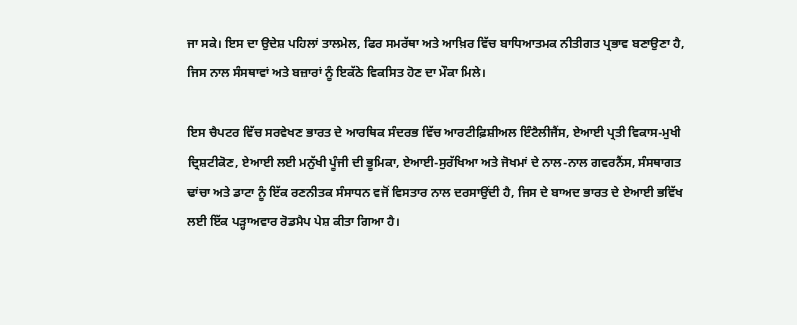ਜਾ ਸਕੇ। ਇਸ ਦਾ ਉਦੇਸ਼ ਪਹਿਲਾਂ ਤਾਲਮੇਲ, ਫਿਰ ਸਮਰੱਥਾ ਅਤੇ ਆਖ਼ਿਰ ਵਿੱਚ ਬਾਧਿਆਤਮਕ ਨੀਤੀਗਤ ਪ੍ਰਭਾਵ ਬਣਾਉਣਾ ਹੈ, ਜਿਸ ਨਾਲ ਸੰਸਥਾਵਾਂ ਅਤੇ ਬਜ਼ਾਰਾਂ ਨੂੰ ਇਕੱਠੇ ਵਿਕਸਿਤ ਹੋਣ ਦਾ ਮੌਕਾ ਮਿਲੇ।

ਇਸ ਚੈਪਟਰ ਵਿੱਚ ਸਰਵੇਖਣ ਭਾਰਤ ਦੇ ਆਰਥਿਕ ਸੰਦਰਭ ਵਿੱਚ ਆਰਟੀਫ਼ਿਸ਼ੀਅਲ ਇੰਟੈਲੀਜੈਂਸ, ਏਆਈ ਪ੍ਰਤੀ ਵਿਕਾਸ-ਮੁਖੀ ਦ੍ਰਿਸ਼ਟੀਕੋਣ, ਏਆਈ ਲਈ ਮਨੁੱਖੀ ਪੂੰਜੀ ਦੀ ਭੂਮਿਕਾ, ਏਆਈ-ਸੁਰੱਖਿਆ ਅਤੇ ਜੋਖਮਾਂ ਦੇ ਨਾਲ-ਨਾਲ ਗਵਰਨੈਂਸ, ਸੰਸਥਾਗਤ ਢਾਂਚਾ ਅਤੇ ਡਾਟਾ ਨੂੰ ਇੱਕ ਰਣਨੀਤਕ ਸੰਸਾਧਨ ਵਜੋਂ ਵਿਸਤਾਰ ਨਾਲ ਦਰਸਾਉਂਦੀ ਹੈ, ਜਿਸ ਦੇ ਬਾਅਦ ਭਾਰਤ ਦੇ ਏਆਈ ਭਵਿੱਖ ਲਈ ਇੱਕ ਪੜ੍ਹਾਅਵਾਰ ਰੋਡਮੈਪ ਪੇਸ਼ ਕੀਤਾ ਗਿਆ ਹੈ।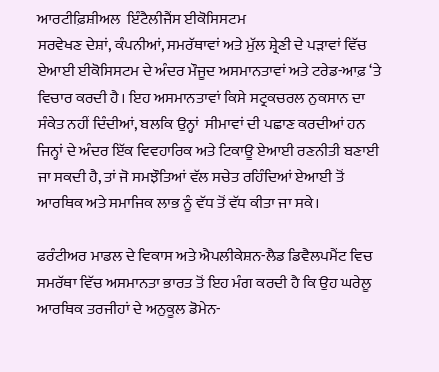ਆਰਟੀਫ਼ਿਸ਼ੀਅਲ  ਇੰਟੈਲੀਜੈਂਸ ਈਕੋਸਿਸਟਮ
ਸਰਵੇਖਣ ਦੇਸ਼ਾਂ, ਕੰਪਨੀਆਂ, ਸਮਰੱਥਾਵਾਂ ਅਤੇ ਮੁੱਲ ਸ਼੍ਰੇਣੀ ਦੇ ਪੜਾਵਾਂ ਵਿੱਚ ਏਆਈ ਈਕੋਸਿਸਟਮ ਦੇ ਅੰਦਰ ਮੌਜੂਦ ਅਸਮਾਨਤਾਵਾਂ ਅਤੇ ਟਰੇਡ-ਆਫ਼ ‘ਤੇ ਵਿਚਾਰ ਕਰਦੀ ਹੈ। ਇਹ ਅਸਮਾਨਤਾਵਾਂ ਕਿਸੇ ਸਟ੍ਰਕਚਰਲ ਨੁਕਸਾਨ ਦਾ ਸੰਕੇਤ ਨਹੀਂ ਦਿੰਦੀਆਂ, ਬਲਕਿ ਉਨ੍ਹਾਂ  ਸੀਮਾਵਾਂ ਦੀ ਪਛਾਣ ਕਰਦੀਆਂ ਹਨ ਜਿਨ੍ਹਾਂ ਦੇ ਅੰਦਰ ਇੱਕ ਵਿਵਹਾਰਿਕ ਅਤੇ ਟਿਕਾਊ ਏਆਈ ਰਣਨੀਤੀ ਬਣਾਈ ਜਾ ਸਕਦੀ ਹੈ, ਤਾਂ ਜੋ ਸਮਝੌਤਿਆਂ ਵੱਲ ਸਚੇਤ ਰਹਿੰਦਿਆਂ ਏਆਈ ਤੋਂ ਆਰਥਿਕ ਅਤੇ ਸਮਾਜਿਕ ਲਾਭ ਨੂੰ ਵੱਧ ਤੋਂ ਵੱਧ ਕੀਤਾ ਜਾ ਸਕੇ।

ਫਰੰਟੀਅਰ ਮਾਡਲ ਦੇ ਵਿਕਾਸ ਅਤੇ ਐਪਲੀਕੇਸ਼ਨ-ਲੈਡ ਡਿਵੈਲਪਮੈਂਟ ਵਿਚ ਸਮਰੱਥਾ ਵਿੱਚ ਅਸਮਾਨਤਾ ਭਾਰਤ ਤੋਂ ਇਹ ਮੰਗ ਕਰਦੀ ਹੈ ਕਿ ਉਹ ਘਰੇਲੂ ਆਰਥਿਕ ਤਰਜੀਹਾਂ ਦੇ ਅਨੁਕੂਲ ਡੋਮੇਨ-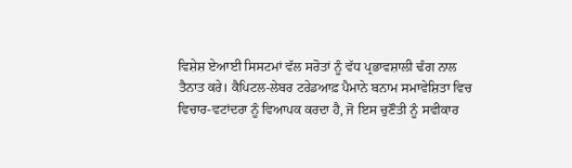ਵਿਸ਼ੇਸ਼ ਏਆਈ ਸਿਸਟਮਾਂ ਵੱਲ ਸਰੋਤਾਂ ਨੂੰ ਵੱਧ ਪ੍ਰਭਾਵਸ਼ਾਲੀ ਢੰਗ ਨਾਲ ਤੈਨਾਤ ਕਰੇ। ਕੈਪਿਟਲ-ਲੇਬਰ ਟਰੇਡਆਫ਼ ਪੈਮਾਨੇ ਬਨਾਮ ਸਮਾਵੇਸ਼ਿਤਾ ਵਿਚ ਵਿਚਾਰ-ਵਟਾਂਦਰਾ ਨੂੰ ਵਿਆਪਕ ਕਰਦਾ ਹੈ, ਜੋ ਇਸ ਚੁਣੌਤੀ ਨੂੰ ਸਵੀਕਾਰ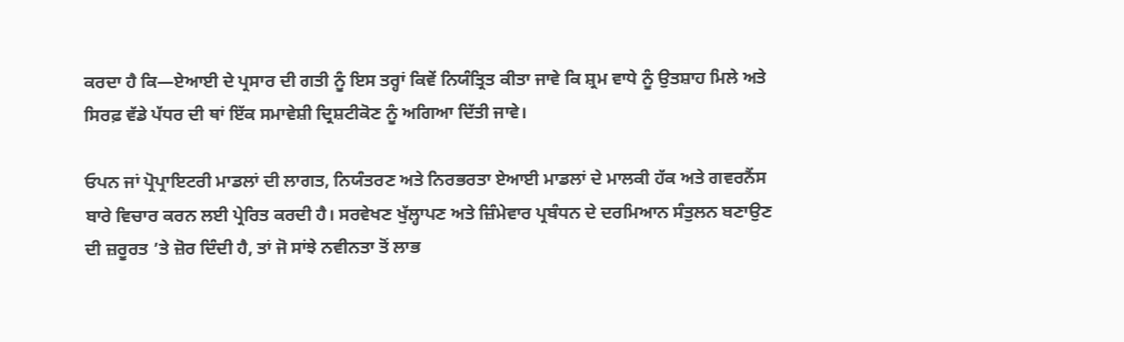ਕਰਦਾ ਹੈ ਕਿ—ਏਆਈ ਦੇ ਪ੍ਰਸਾਰ ਦੀ ਗਤੀ ਨੂੰ ਇਸ ਤਰ੍ਹਾਂ ਕਿਵੇਂ ਨਿਯੰਤ੍ਰਿਤ ਕੀਤਾ ਜਾਵੇ ਕਿ ਸ਼੍ਰਮ ਵਾਧੇ ਨੂੰ ਉਤਸ਼ਾਹ ਮਿਲੇ ਅਤੇ ਸਿਰਫ਼ ਵੱਡੇ ਪੱਧਰ ਦੀ ਥਾਂ ਇੱਕ ਸਮਾਵੇਸ਼ੀ ਦ੍ਰਿਸ਼ਟੀਕੋਣ ਨੂੰ ਅਗਿਆ ਦਿੱਤੀ ਜਾਵੇ।

ਓਪਨ ਜਾਂ ਪ੍ਰੋਪ੍ਰਾਇਟਰੀ ਮਾਡਲਾਂ ਦੀ ਲਾਗਤ, ਨਿਯੰਤਰਣ ਅਤੇ ਨਿਰਭਰਤਾ ਏਆਈ ਮਾਡਲਾਂ ਦੇ ਮਾਲਕੀ ਹੱਕ ਅਤੇ ਗਵਰਨੈਂਸ ਬਾਰੇ ਵਿਚਾਰ ਕਰਨ ਲਈ ਪ੍ਰੇਰਿਤ ਕਰਦੀ ਹੈ। ਸਰਵੇਖਣ ਖੁੱਲ੍ਹਾਪਣ ਅਤੇ ਜ਼ਿੰਮੇਵਾਰ ਪ੍ਰਬੰਧਨ ਦੇ ਦਰਮਿਆਨ ਸੰਤੁਲਨ ਬਣਾਉਣ ਦੀ ਜ਼ਰੂਰਤ ’ਤੇ ਜ਼ੋਰ ਦਿੰਦੀ ਹੈ, ਤਾਂ ਜੋ ਸਾਂਝੇ ਨਵੀਨਤਾ ਤੋਂ ਲਾਭ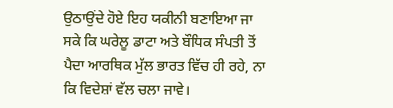ਉਠਾਉਂਦੇ ਹੋਏ ਇਹ ਯਕੀਨੀ ਬਣਾਇਆ ਜਾ ਸਕੇ ਕਿ ਘਰੇਲੂ ਡਾਟਾ ਅਤੇ ਬੌਧਿਕ ਸੰਪਤੀ ਤੋਂ ਪੈਦਾ ਆਰਥਿਕ ਮੁੱਲ ਭਾਰਤ ਵਿੱਚ ਹੀ ਰਹੇ, ਨਾ ਕਿ ਵਿਦੇਸ਼ਾਂ ਵੱਲ ਚਲਾ ਜਾਵੇ।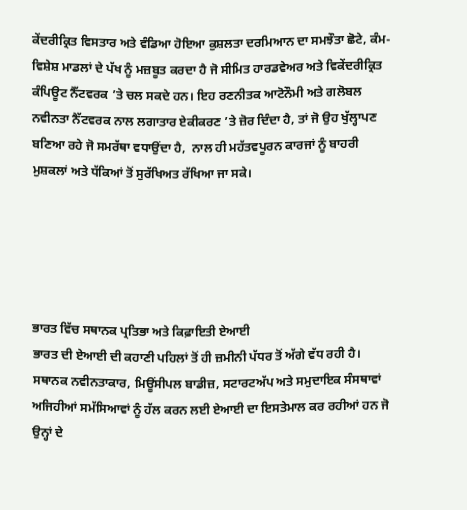ਕੇਂਦਰੀਕ੍ਰਿਤ ਵਿਸਤਾਰ ਅਤੇ ਵੰਡਿਆ ਹੋਇਆ ਕੁਸ਼ਲਤਾ ਦਰਮਿਆਨ ਦਾ ਸਮਝੌਤਾ ਛੋਟੇ, ਕੰਮ-ਵਿਸ਼ੇਸ਼ ਮਾਡਲਾਂ ਦੇ ਪੱਖ ਨੂੰ ਮਜ਼ਬੂਤ ਕਰਦਾ ਹੈ ਜੋ ਸੀਮਿਤ ਹਾਰਡਵੇਅਰ ਅਤੇ ਵਿਕੇਂਦਰੀਕ੍ਰਿਤ ਕੰਪਿਊਟ ਨੈੱਟਵਰਕ ’ਤੇ ਚਲ ਸਕਦੇ ਹਨ। ਇਹ ਰਣਨੀਤਕ ਆਟੋਨੌਮੀ ਅਤੇ ਗਲੋਬਲ ਨਵੀਨਤਾ ਨੈੱਟਵਰਕ ਨਾਲ ਲਗਾਤਾਰ ਏਕੀਕਰਣ ’ਤੇ ਜ਼ੋਰ ਦਿੰਦਾ ਹੈ, ਤਾਂ ਜੋ ਉਹ ਖੁੱਲ੍ਹਾਪਣ ਬਣਿਆ ਰਹੇ ਜੋ ਸਮਰੱਥਾ ਵਧਾਉਂਦਾ ਹੈ,  ਨਾਲ ਹੀ ਮਹੱਤਵਪੂਰਨ ਕਾਰਜਾਂ ਨੂੰ ਬਾਹਰੀ ਮੁਸ਼ਕਲਾਂ ਅਤੇ ਧੱਕਿਆਂ ਤੋਂ ਸੁਰੱਖਿਅਤ ਰੱਖਿਆ ਜਾ ਸਕੇ।





ਭਾਰਤ ਵਿੱਚ ਸਥਾਨਕ ਪ੍ਰਤਿਭਾ ਅਤੇ ਕਿਫ਼ਾਇਤੀ ਏਆਈ
ਭਾਰਤ ਦੀ ਏਆਈ ਦੀ ਕਹਾਣੀ ਪਹਿਲਾਂ ਤੋਂ ਹੀ ਜ਼ਮੀਨੀ ਪੱਧਰ ਤੋਂ ਅੱਗੇ ਵੱਧ ਰਹੀ ਹੈ। ਸਥਾਨਕ ਨਵੀਨਤਾਕਾਰ, ਮਿਊਂਸੀਪਲ ਬਾਡੀਜ਼, ਸਟਾਰਟਅੱਪ ਅਤੇ ਸਮੁਦਾਇਕ ਸੰਸਥਾਵਾਂ ਅਜਿਹੀਆਂ ਸਮੱਸਿਆਵਾਂ ਨੂੰ ਹੱਲ ਕਰਨ ਲਈ ਏਆਈ ਦਾ ਇਸਤੇਮਾਲ ਕਰ ਰਹੀਆਂ ਹਨ ਜੋ ਉਨ੍ਹਾਂ ਦੇ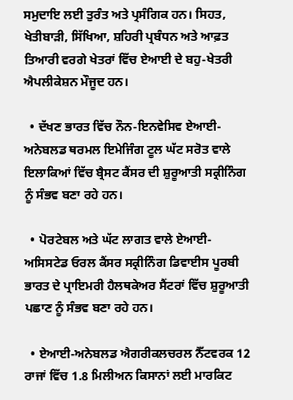ਸਮੁਦਾਇ ਲਈ ਤੁਰੰਤ ਅਤੇ ਪ੍ਰਸੰਗਿਕ ਹਨ। ਸਿਹਤ, ਖੇਤੀਬਾੜੀ, ਸਿੱਖਿਆ, ਸ਼ਹਿਰੀ ਪ੍ਰਬੰਧਨ ਅਤੇ ਆਫ਼ਤ ਤਿਆਰੀ ਵਰਗੇ ਖੇਤਰਾਂ ਵਿੱਚ ਏਆਈ ਦੇ ਬਹੁ-ਖੇਤਰੀ ਐਪਲੀਕੇਸ਼ਨ ਮੌਜੂਦ ਹਨ।

  • ਦੱਖਣ ਭਾਰਤ ਵਿੱਚ ਨੌਨ-ਇਨਵੇਸਿਵ ਏਆਈ-ਅਨੇਬਲਡ ਥਰਮਲ ਇਮੇਜਿੰਗ ਟੂਲ ਘੱਟ ਸਰੋਤ ਵਾਲੇ ਇਲਾਕਿਆਂ ਵਿੱਚ ਬ੍ਰੈਸਟ ਕੈਂਸਰ ਦੀ ਸ਼ੁਰੂਆਤੀ ਸਕ੍ਰੀਨਿੰਗ ਨੂੰ ਸੰਭਵ ਬਣਾ ਰਹੇ ਹਨ।

  • ਪੋਰਟੇਬਲ ਅਤੇ ਘੱਟ ਲਾਗਤ ਵਾਲੇ ਏਆਈ-ਅਸਿਸਟੇਡ ਓਰਲ ਕੈਂਸਰ ਸਕ੍ਰੀਨਿੰਗ ਡਿਵਾਈਸ ਪੂਰਬੀ ਭਾਰਤ ਦੇ ਪ੍ਰਾਇਮਰੀ ਹੈਲਥਕੇਅਰ ਸੈਂਟਰਾਂ ਵਿੱਚ ਸ਼ੁਰੂਆਤੀ ਪਛਾਣ ਨੂੰ ਸੰਭਵ ਬਣਾ ਰਹੇ ਹਨ।

  • ਏਆਈ-ਅਨੇਬਲਡ ਐਗਰੀਕਲਚਰਲ ਨੈੱਟਵਰਕ 12 ਰਾਜਾਂ ਵਿੱਚ 1.8 ਮਿਲੀਅਨ ਕਿਸਾਨਾਂ ਲਈ ਮਾਰਕਿਟ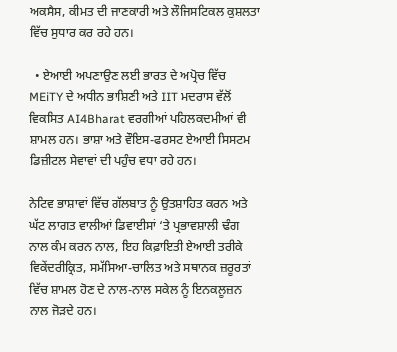ਅਕਸੈਸ, ਕੀਮਤ ਦੀ ਜਾਣਕਾਰੀ ਅਤੇ ਲੌਜਿਸਟਿਕਲ ਕੁਸ਼ਲਤਾ ਵਿੱਚ ਸੁਧਾਰ ਕਰ ਰਹੇ ਹਨ।

  • ਏਆਈ ਅਪਣਾਉਣ ਲਈ ਭਾਰਤ ਦੇ ਅਪ੍ਰੋਚ ਵਿੱਚ MEiTY ਦੇ ਅਧੀਨ ਭਾਸ਼ਿਣੀ ਅਤੇ IIT ਮਦਰਾਸ ਵੱਲੋਂ ਵਿਕਸਿਤ AI4Bharat ਵਰਗੀਆਂ ਪਹਿਲਕਦਮੀਆਂ ਵੀ ਸ਼ਾਮਲ ਹਨ। ਭਾਸ਼ਾ ਅਤੇ ਵੌਇਸ-ਫਰਸਟ ਏਆਈ ਸਿਸਟਮ ਡਿਜ਼ੀਟਲ ਸੇਵਾਵਾਂ ਦੀ ਪਹੁੰਚ ਵਧਾ ਰਹੇ ਹਨ।

ਨੇਟਿਵ ਭਾਸ਼ਾਵਾਂ ਵਿੱਚ ਗੱਲਬਾਤ ਨੂੰ ਉਤਸ਼ਾਹਿਤ ਕਰਨ ਅਤੇ ਘੱਟ ਲਾਗਤ ਵਾਲੀਆਂ ਡਿਵਾਈਸਾਂ ‘ਤੇ ਪ੍ਰਭਾਵਸ਼ਾਲੀ ਢੰਗ ਨਾਲ ਕੰਮ ਕਰਨ ਨਾਲ, ਇਹ ਕਿਫ਼ਾਇਤੀ ਏਆਈ ਤਰੀਕੇ ਵਿਕੇਂਦਰੀਕ੍ਰਿਤ, ਸਮੱਸਿਆ-ਚਾਲਿਤ ਅਤੇ ਸਥਾਨਕ ਜ਼ਰੂਰਤਾਂ ਵਿੱਚ ਸ਼ਾਮਲ ਹੋਣ ਦੇ ਨਾਲ-ਨਾਲ ਸਕੇਲ ਨੂੰ ਇਨਕਲੂਜ਼ਨ ਨਾਲ ਜੋੜਦੇ ਹਨ।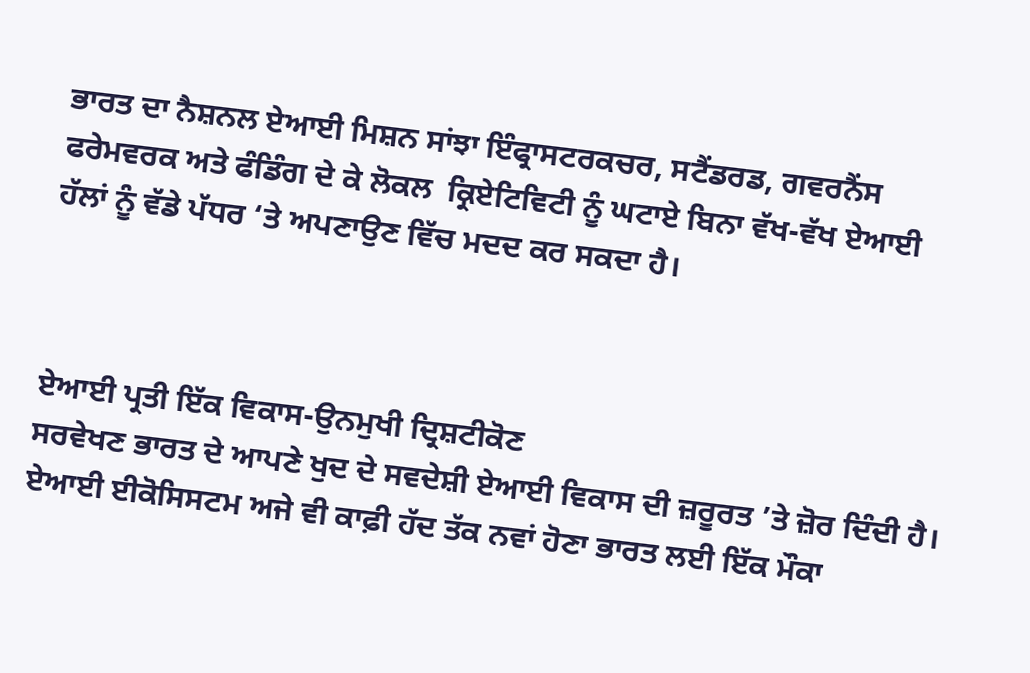ਭਾਰਤ ਦਾ ਨੈਸ਼ਨਲ ਏਆਈ ਮਿਸ਼ਨ ਸਾਂਝਾ ਇੰਫ੍ਰਾਸਟਰਕਚਰ, ਸਟੈਂਡਰਡ, ਗਵਰਨੈਂਸ ਫਰੇਮਵਰਕ ਅਤੇ ਫੰਡਿੰਗ ਦੇ ਕੇ ਲੋਕਲ  ਕ੍ਰਿਏਟਿਵਿਟੀ ਨੂੰ ਘਟਾਏ ਬਿਨਾ ਵੱਖ-ਵੱਖ ਏਆਈ ਹੱਲਾਂ ਨੂੰ ਵੱਡੇ ਪੱਧਰ ‘ਤੇ ਅਪਣਾਉਣ ਵਿੱਚ ਮਦਦ ਕਰ ਸਕਦਾ ਹੈ।



ਏਆਈ ਪ੍ਰਤੀ ਇੱਕ ਵਿਕਾਸ-ਉਨਮੁਖੀ ਦ੍ਰਿਸ਼ਟੀਕੋਣ
ਸਰਵੇਖਣ ਭਾਰਤ ਦੇ ਆਪਣੇ ਖੁਦ ਦੇ ਸਵਦੇਸ਼ੀ ਏਆਈ ਵਿਕਾਸ ਦੀ ਜ਼ਰੂਰਤ ’ਤੇ ਜ਼ੋਰ ਦਿੰਦੀ ਹੈ। ਏਆਈ ਈਕੋਸਿਸਟਮ ਅਜੇ ਵੀ ਕਾਫ਼ੀ ਹੱਦ ਤੱਕ ਨਵਾਂ ਹੋਣਾ ਭਾਰਤ ਲਈ ਇੱਕ ਮੌਕਾ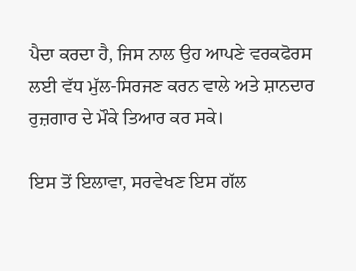ਪੈਦਾ ਕਰਦਾ ਹੈ, ਜਿਸ ਨਾਲ ਉਹ ਆਪਣੇ ਵਰਕਫੋਰਸ ਲਈ ਵੱਧ ਮੁੱਲ-ਸਿਰਜਣ ਕਰਨ ਵਾਲੇ ਅਤੇ ਸ਼ਾਨਦਾਰ ਰੁਜ਼ਗਾਰ ਦੇ ਮੌਕੇ ਤਿਆਰ ਕਰ ਸਕੇ।

ਇਸ ਤੋਂ ਇਲਾਵਾ, ਸਰਵੇਖਣ ਇਸ ਗੱਲ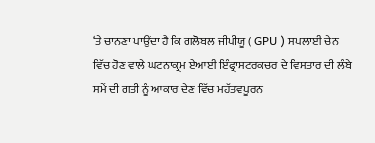‘ਤੇ ਚਾਨਣਾ ਪਾਉਂਦਾ ਹੈ ਕਿ ਗਲੋਬਲ ਜੀਪੀਯੂ ( GPU ) ਸਪਲਾਈ ਚੇਨ ਵਿੱਚ ਹੋਣ ਵਾਲੇ ਘਟਨਾਕ੍ਰਮ ਏਆਈ ਇੰਫ੍ਰਾਸਟਰਕਚਰ ਦੇ ਵਿਸਤਾਰ ਦੀ ਲੰਬੇ ਸਮੇਂ ਦੀ ਗਤੀ ਨੂੰ ਆਕਾਰ ਦੇਣ ਵਿੱਚ ਮਹੱਤਵਪੂਰਨ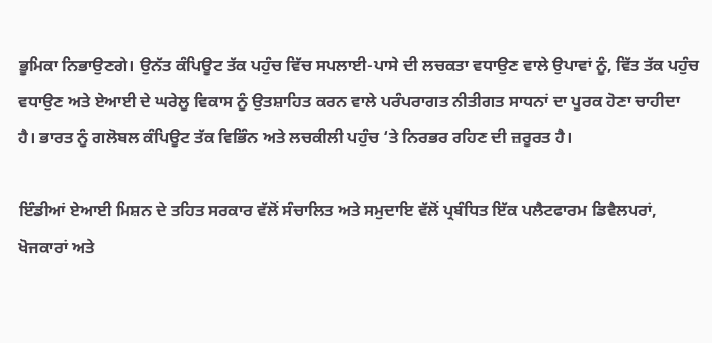ਭੂਮਿਕਾ ਨਿਭਾਉਣਗੇ। ਉਨੱਤ ਕੰਪਿਊਟ ਤੱਕ ਪਹੁੰਚ ਵਿੱਚ ਸਪਲਾਈ-ਪਾਸੇ ਦੀ ਲਚਕਤਾ ਵਧਾਉਣ ਵਾਲੇ ਉਪਾਵਾਂ ਨੂੰ, ਵਿੱਤ ਤੱਕ ਪਹੁੰਚ ਵਧਾਉਣ ਅਤੇ ਏਆਈ ਦੇ ਘਰੇਲੂ ਵਿਕਾਸ ਨੂੰ ਉਤਸ਼ਾਹਿਤ ਕਰਨ ਵਾਲੇ ਪਰੰਪਰਾਗਤ ਨੀਤੀਗਤ ਸਾਧਨਾਂ ਦਾ ਪੂਰਕ ਹੋਣਾ ਚਾਹੀਦਾ ਹੈ। ਭਾਰਤ ਨੂੰ ਗਲੋਬਲ ਕੰਪਿਊਟ ਤੱਕ ਵਿਭਿੰਨ ਅਤੇ ਲਚਕੀਲੀ ਪਹੁੰਚ ‘ਤੇ ਨਿਰਭਰ ਰਹਿਣ ਦੀ ਜ਼ਰੂਰਤ ਹੈ।

ਇੰਡੀਆਂ ਏਆਈ ਮਿਸ਼ਨ ਦੇ ਤਹਿਤ ਸਰਕਾਰ ਵੱਲੋਂ ਸੰਚਾਲਿਤ ਅਤੇ ਸਮੁਦਾਇ ਵੱਲੋਂ ਪ੍ਰਬੰਧਿਤ ਇੱਕ ਪਲੈਟਫਾਰਮ ਡਿਵੈਲਪਰਾਂ, ਖੋਜਕਾਰਾਂ ਅਤੇ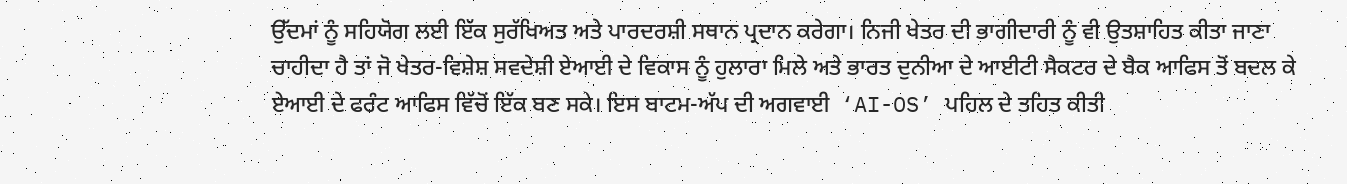ਉੱਦਮਾਂ ਨੂੰ ਸਹਿਯੋਗ ਲਈ ਇੱਕ ਸੁਰੱਖਿਅਤ ਅਤੇ ਪਾਰਦਰਸ਼ੀ ਸਥਾਨ ਪ੍ਰਦਾਨ ਕਰੇਗਾ। ਨਿਜੀ ਖੇਤਰ ਦੀ ਭਾਗੀਦਾਰੀ ਨੂੰ ਵੀ ਉਤਸ਼ਾਹਿਤ ਕੀਤਾ ਜਾਣਾ ਚਾਹੀਦਾ ਹੈ ਤਾਂ ਜੋ ਖੇਤਰ-ਵਿਸ਼ੇਸ਼ ਸਵਦੇਸ਼ੀ ਏਆਈ ਦੇ ਵਿਕਾਸ ਨੂੰ ਹੁਲਾਰਾ ਮਿਲੇ ਅਤੇ ਭਾਰਤ ਦੁਨੀਆ ਦੇ ਆਈਟੀ ਸੈਕਟਰ ਦੇ ਬੈਕ ਆਫਿਸ ਤੋਂ ਬਦਲ ਕੇ ਏਆਈ ਦੇ ਫਰੰਟ ਆਫਿਸ ਵਿੱਚੋਂ ਇੱਕ ਬਣ ਸਕੇ। ਇਸ ਬਾਟਮ-ਅੱਪ ਦੀ ਅਗਵਾਈ  ‘AI-OS’ ਪਹਿਲ ਦੇ ਤਹਿਤ ਕੀਤੀ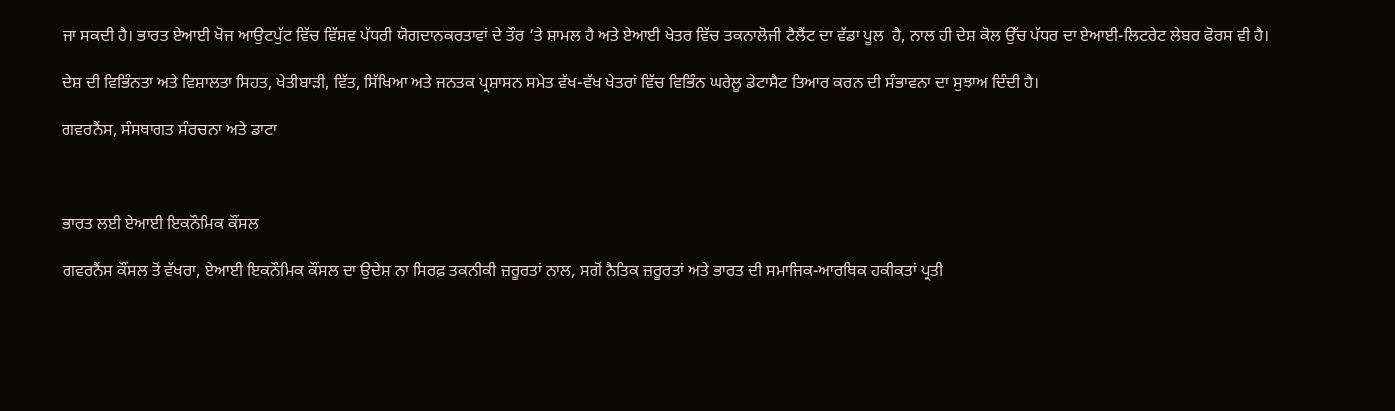ਜਾ ਸਕਦੀ ਹੈ। ਭਾਰਤ ਏਆਈ ਖੋਜ ਆਉਟਪੁੱਟ ਵਿੱਚ ਵਿੱਸ਼ਵ ਪੱਧਰੀ ਯੋਗਦਾਨਕਰਤਾਵਾਂ ਦੇ ਤੌਰ ‘ਤੇ ਸ਼ਾਮਲ ਹੈ ਅਤੇ ਏਆਈ ਖੇਤਰ ਵਿੱਚ ਤਕਨਾਲੋਜੀ ਟੈਲੈਂਟ ਦਾ ਵੱਡਾ ਪੂਲ  ਹੈ, ਨਾਲ ਹੀ ਦੇਸ਼ ਕੋਲ ਉੱਚ ਪੱਧਰ ਦਾ ਏਆਈ-ਲਿਟਰੇਟ ਲੇਬਰ ਫੋਰਸ ਵੀ ਹੈ।

ਦੇਸ਼ ਦੀ ਵਿਭਿੰਨਤਾ ਅਤੇ ਵਿਸ਼ਾਲਤਾ ਸਿਹਤ, ਖੇਤੀਬਾੜੀ, ਵਿੱਤ, ਸਿੱਖਿਆ ਅਤੇ ਜਨਤਕ ਪ੍ਰਸ਼ਾਸਨ ਸਮੇਤ ਵੱਖ-ਵੱਖ ਖੇਤਰਾਂ ਵਿੱਚ ਵਿਭਿੰਨ ਘਰੇਲੂ ਡੇਟਾਸੈਟ ਤਿਆਰ ਕਰਨ ਦੀ ਸੰਭਾਵਨਾ ਦਾ ਸੁਝਾਅ ਦਿੰਦੀ ਹੈ।

ਗਵਰਨੈਂਸ, ਸੰਸਥਾਗਤ ਸੰਰਚਨਾ ਅਤੇ ਡਾਟਾ



ਭਾਰਤ ਲਈ ਏਆਈ ਇਕਨੌਮਿਕ ਕੌਂਸਲ

ਗਵਰਨੈਂਸ ਕੌਂਸਲ ਤੋਂ ਵੱਖਰਾ, ਏਆਈ ਇਕਨੌਮਿਕ ਕੌਂਸਲ ਦਾ ਉਦੇਸ਼ ਨਾ ਸਿਰਫ਼ ਤਕਨੀਕੀ ਜ਼ਰੂਰਤਾਂ ਨਾਲ, ਸਗੋਂ ਨੈਤਿਕ ਜ਼ਰੂਰਤਾਂ ਅਤੇ ਭਾਰਤ ਦੀ ਸਮਾਜਿਕ-ਆਰਥਿਕ ਹਕੀਕਤਾਂ ਪ੍ਰਤੀ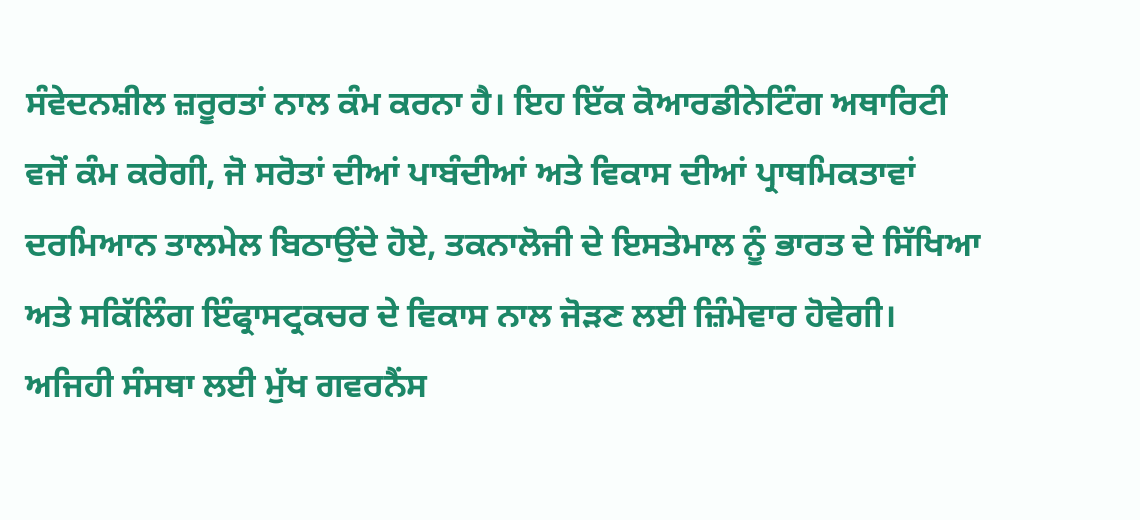ਸੰਵੇਦਨਸ਼ੀਲ ਜ਼ਰੂਰਤਾਂ ਨਾਲ ਕੰਮ ਕਰਨਾ ਹੈ। ਇਹ ਇੱਕ ਕੋਆਰਡੀਨੇਟਿੰਗ ਅਥਾਰਿਟੀ ਵਜੋਂ ਕੰਮ ਕਰੇਗੀ, ਜੋ ਸਰੋਤਾਂ ਦੀਆਂ ਪਾਬੰਦੀਆਂ ਅਤੇ ਵਿਕਾਸ ਦੀਆਂ ਪ੍ਰਾਥਮਿਕਤਾਵਾਂ ਦਰਮਿਆਨ ਤਾਲਮੇਲ ਬਿਠਾਉਂਦੇ ਹੋਏ, ਤਕਨਾਲੋਜੀ ਦੇ ਇਸਤੇਮਾਲ ਨੂੰ ਭਾਰਤ ਦੇ ਸਿੱਖਿਆ ਅਤੇ ਸਕਿੱਲਿੰਗ ਇੰਫ੍ਰਾਸਟ੍ਰਕਚਰ ਦੇ ਵਿਕਾਸ ਨਾਲ ਜੋੜਣ ਲਈ ਜ਼ਿੰਮੇਵਾਰ ਹੋਵੇਗੀ। ਅਜਿਹੀ ਸੰਸਥਾ ਲਈ ਮੁੱਖ ਗਵਰਨੈਂਸ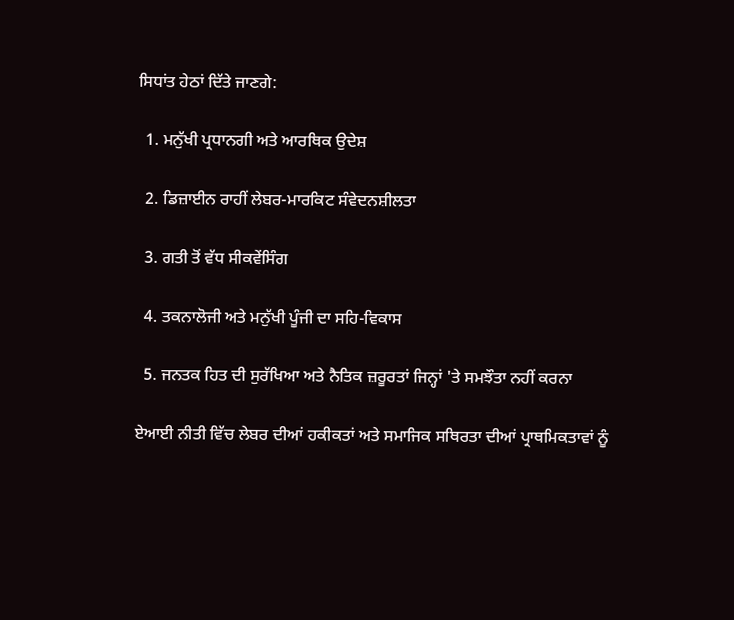ਸਿਧਾਂਤ ਹੇਠਾਂ ਦਿੱਤੇ ਜਾਣਗੇ:

  1. ਮਨੁੱਖੀ ਪ੍ਰਧਾਨਗੀ ਅਤੇ ਆਰਥਿਕ ਉਦੇਸ਼

  2. ਡਿਜ਼ਾਈਨ ਰਾਹੀਂ ਲੇਬਰ-ਮਾਰਕਿਟ ਸੰਵੇਦਨਸ਼ੀਲਤਾ

  3. ਗਤੀ ਤੋਂ ਵੱਧ ਸੀਕਵੇਂਸਿੰਗ

  4. ਤਕਨਾਲੋਜੀ ਅਤੇ ਮਨੁੱਖੀ ਪੂੰਜੀ ਦਾ ਸਹਿ-ਵਿਕਾਸ

  5. ਜਨਤਕ ਹਿਤ ਦੀ ਸੁਰੱਖਿਆ ਅਤੇ ਨੈਤਿਕ ਜ਼ਰੂਰਤਾਂ ਜਿਨ੍ਹਾਂ 'ਤੇ ਸਮਝੌਤਾ ਨਹੀਂ ਕਰਨਾ

ਏਆਈ ਨੀਤੀ ਵਿੱਚ ਲੇਬਰ ਦੀਆਂ ਹਕੀਕਤਾਂ ਅਤੇ ਸਮਾਜਿਕ ਸਥਿਰਤਾ ਦੀਆਂ ਪ੍ਰਾਥਮਿਕਤਾਵਾਂ ਨੂੰ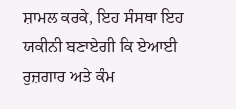ਸ਼ਾਮਲ ਕਰਕੇ, ਇਹ ਸੰਸਥਾ ਇਹ ਯਕੀਨੀ ਬਣਾਏਗੀ ਕਿ ਏਆਈ ਰੁਜ਼ਗਾਰ ਅਤੇ ਕੰਮ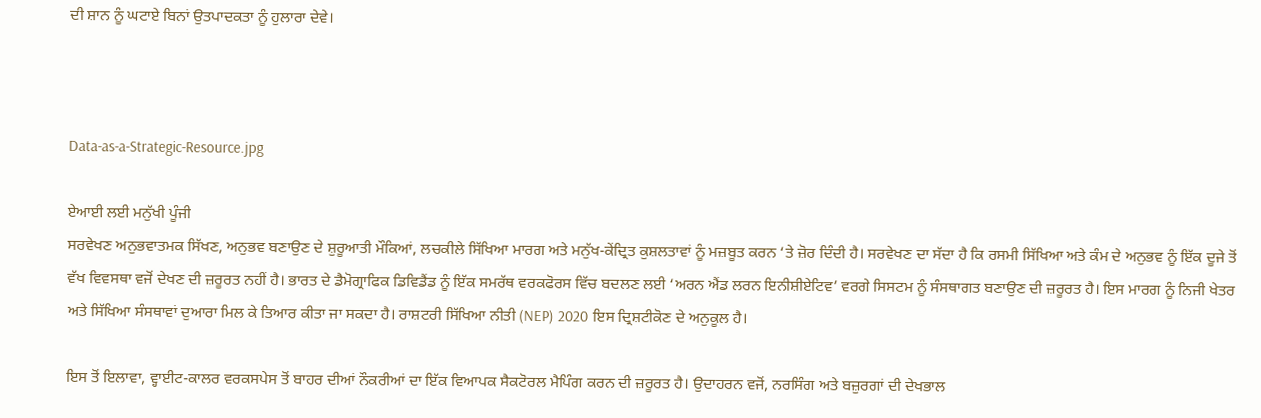ਦੀ ਸ਼ਾਨ ਨੂੰ ਘਟਾਏ ਬਿਨਾਂ ਉਤਪਾਦਕਤਾ ਨੂੰ ਹੁਲਾਰਾ ਦੇਵੇ।



Data-as-a-Strategic-Resource.jpg

ਏਆਈ ਲਈ ਮਨੁੱਖੀ ਪੂੰਜੀ
ਸਰਵੇਖਣ ਅਨੁਭਵਾਤਮਕ ਸਿੱਖਣ, ਅਨੁਭਵ ਬਣਾਉਣ ਦੇ ਸ਼ੁਰੂਆਤੀ ਮੌਕਿਆਂ, ਲਚਕੀਲੇ ਸਿੱਖਿਆ ਮਾਰਗ ਅਤੇ ਮਨੁੱਖ-ਕੇਂਦ੍ਰਿਤ ਕੁਸ਼ਲਤਾਵਾਂ ਨੂੰ ਮਜ਼ਬੂਤ ਕਰਨ ‘ਤੇ ਜ਼ੋਰ ਦਿੰਦੀ ਹੈ। ਸਰਵੇਖਣ ਦਾ ਸੱਦਾ ਹੈ ਕਿ ਰਸਮੀ ਸਿੱਖਿਆ ਅਤੇ ਕੰਮ ਦੇ ਅਨੁਭਵ ਨੂੰ ਇੱਕ ਦੂਜੇ ਤੋਂ ਵੱਖ ਵਿਵਸਥਾ ਵਜੋਂ ਦੇਖਣ ਦੀ ਜ਼ਰੂਰਤ ਨਹੀਂ ਹੈ। ਭਾਰਤ ਦੇ ਡੈਮੋਗ੍ਰਾਫਿਕ ਡਿਵਿਡੈਂਡ ਨੂੰ ਇੱਕ ਸਮਰੱਥ ਵਰਕਫੋਰਸ ਵਿੱਚ ਬਦਲਣ ਲਈ ‘ਅਰਨ ਐਂਡ ਲਰਨ ਇਨੀਸ਼ੀਏਟਿਵ’ ਵਰਗੇ ਸਿਸਟਮ ਨੂੰ ਸੰਸਥਾਗਤ ਬਣਾਉਣ ਦੀ ਜ਼ਰੂਰਤ ਹੈ। ਇਸ ਮਾਰਗ ਨੂੰ ਨਿਜੀ ਖੇਤਰ ਅਤੇ ਸਿੱਖਿਆ ਸੰਸਥਾਵਾਂ ਦੁਆਰਾ ਮਿਲ ਕੇ ਤਿਆਰ ਕੀਤਾ ਜਾ ਸਕਦਾ ਹੈ। ਰਾਸ਼ਟਰੀ ਸਿੱਖਿਆ ਨੀਤੀ (NEP) 2020 ਇਸ ਦ੍ਰਿਸ਼ਟੀਕੋਣ ਦੇ ਅਨੁਕੂਲ ਹੈ।

ਇਸ ਤੋਂ ਇਲਾਵਾ, ਵ੍ਹਾਈਟ-ਕਾਲਰ ਵਰਕਸਪੇਸ ਤੋਂ ਬਾਹਰ ਦੀਆਂ ਨੌਕਰੀਆਂ ਦਾ ਇੱਕ ਵਿਆਪਕ ਸੈਕਟੋਰਲ ਮੈਪਿੰਗ ਕਰਨ ਦੀ ਜ਼ਰੂਰਤ ਹੈ। ਉਦਾਹਰਨ ਵਜੋਂ, ਨਰਸਿੰਗ ਅਤੇ ਬਜ਼ੁਰਗਾਂ ਦੀ ਦੇਖਭਾਲ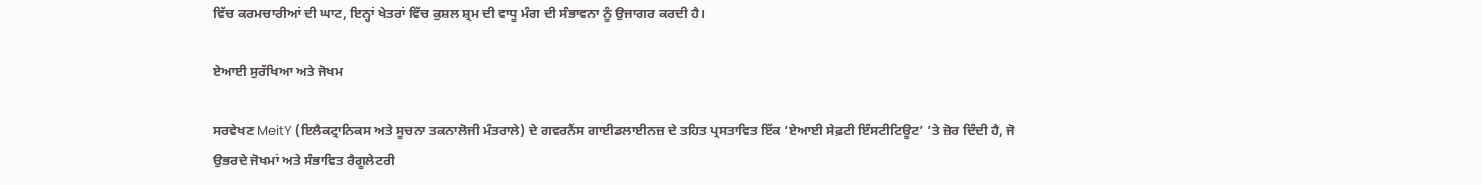ਵਿੱਚ ਕਰਮਚਾਰੀਆਂ ਦੀ ਘਾਟ, ਇਨ੍ਹਾਂ ਖੇਤਰਾਂ ਵਿੱਚ ਕੁਸ਼ਲ ਸ਼੍ਰਮ ਦੀ ਵਾਧੂ ਮੰਗ ਦੀ ਸੰਭਾਵਨਾ ਨੂੰ ਉਜਾਗਰ ਕਰਦੀ ਹੈ।

ਏਆਈ ਸੁਰੱਖਿਆ ਅਤੇ ਜੋਖਮ

ਸਰਵੇਖਣ MeitY (ਇਲੈਕਟ੍ਰਾਨਿਕਸ ਅਤੇ ਸੂਚਨਾ ਤਕਨਾਲੋਜੀ ਮੰਤਰਾਲੇ) ਦੇ ਗਵਰਨੈਂਸ ਗਾਈਡਲਾਈਨਜ਼ ਦੇ ਤਹਿਤ ਪ੍ਰਸਤਾਵਿਤ ਇੱਕ ‘ਏਆਈ ਸੇਫ਼ਟੀ ਇੰਸਟੀਟਿਊਟ’ ’ਤੇ ਜ਼ੋਰ ਦਿੰਦੀ ਹੈ, ਜੋ ਉਭਰਦੇ ਜੋਖਮਾਂ ਅਤੇ ਸੰਭਾਵਿਤ ਰੈਗੂਲੇਟਰੀ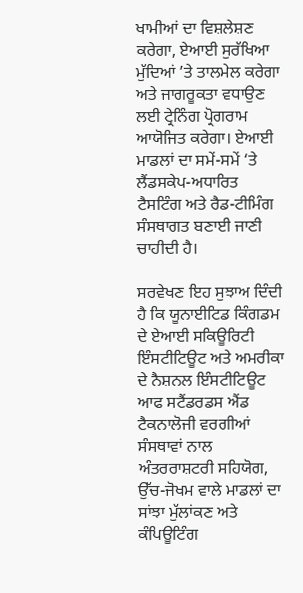ਖਾਮੀਆਂ ਦਾ ਵਿਸ਼ਲੇਸ਼ਣ ਕਰੇਗਾ, ਏਆਈ ਸੁਰੱਖਿਆ ਮੁੱਦਿਆਂ ’ਤੇ ਤਾਲਮੇਲ ਕਰੇਗਾ ਅਤੇ ਜਾਗਰੂਕਤਾ ਵਧਾਉਣ ਲਈ ਟ੍ਰੇਨਿੰਗ ਪ੍ਰੋਗਰਾਮ  ਆਯੋਜਿਤ ਕਰੇਗਾ। ਏਆਈ ਮਾਡਲਾਂ ਦਾ ਸਮੇਂ-ਸਮੇਂ ‘ਤੇ ਲੈਂਡਸਕੇਪ-ਅਧਾਰਿਤ  ਟੈਸਟਿੰਗ ਅਤੇ ਰੈਡ-ਟੀਮਿੰਗ ਸੰਸਥਾਗਤ ਬਣਾਈ ਜਾਣੀ ਚਾਹੀਦੀ ਹੈ।

ਸਰਵੇਖਣ ਇਹ ਸੁਝਾਅ ਦਿੰਦੀ ਹੈ ਕਿ ਯੂਨਾਈਟਿਡ ਕਿੰਗਡਮ ਦੇ ਏਆਈ ਸਕਿਊਰਿਟੀ ਇੰਸਟੀਟਿਊਟ ਅਤੇ ਅਮਰੀਕਾ ਦੇ ਨੈਸ਼ਨਲ ਇੰਸਟੀਟਿਊਟ ਆਫ ਸਟੈਂਡਰਡਸ ਐਂਡ ਟੈਕਨਾਲੋਜੀ ਵਰਗੀਆਂ ਸੰਸਥਾਵਾਂ ਨਾਲ ਅੰਤਰਰਾਸ਼ਟਰੀ ਸਹਿਯੋਗ, ਉੱਚ-ਜੋਖਮ ਵਾਲੇ ਮਾਡਲਾਂ ਦਾ ਸਾਂਝਾ ਮੁੱਲਾਂਕਣ ਅਤੇ ਕੰਪਿਊਟਿੰਗ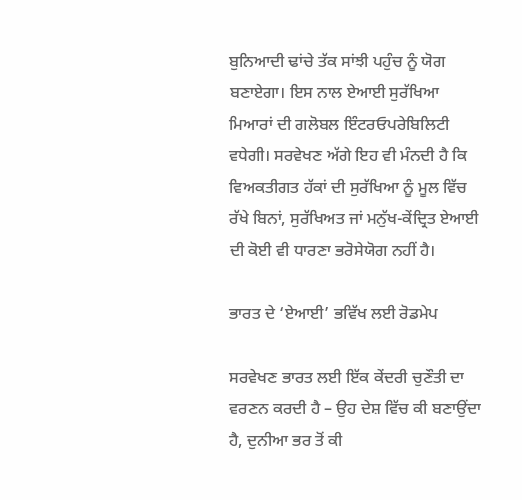ਬੁਨਿਆਦੀ ਢਾਂਚੇ ਤੱਕ ਸਾਂਝੀ ਪਹੁੰਚ ਨੂੰ ਯੋਗ ਬਣਾਏਗਾ। ਇਸ ਨਾਲ ਏਆਈ ਸੁਰੱਖਿਆ ਮਿਆਰਾਂ ਦੀ ਗਲੋਬਲ ਇੰਟਰਓਪਰੇਬਿਲਿਟੀ ਵਧੇਗੀ। ਸਰਵੇਖਣ ਅੱਗੇ ਇਹ ਵੀ ਮੰਨਦੀ ਹੈ ਕਿ ਵਿਅਕਤੀਗਤ ਹੱਕਾਂ ਦੀ ਸੁਰੱਖਿਆ ਨੂੰ ਮੂਲ ਵਿੱਚ ਰੱਖੇ ਬਿਨਾਂ, ਸੁਰੱਖਿਅਤ ਜਾਂ ਮਨੁੱਖ-ਕੇਂਦ੍ਰਿਤ ਏਆਈ ਦੀ ਕੋਈ ਵੀ ਧਾਰਣਾ ਭਰੋਸੇਯੋਗ ਨਹੀਂ ਹੈ।

ਭਾਰਤ ਦੇ ‘ਏਆਈ’ ਭਵਿੱਖ ਲਈ ਰੋਡਮੇਪ

ਸਰਵੇਖਣ ਭਾਰਤ ਲਈ ਇੱਕ ਕੇਂਦਰੀ ਚੁਣੌਤੀ ਦਾ ਵਰਣਨ ਕਰਦੀ ਹੈ – ਉਹ ਦੇਸ਼ ਵਿੱਚ ਕੀ ਬਣਾਉਂਦਾ ਹੈ, ਦੁਨੀਆ ਭਰ ਤੋਂ ਕੀ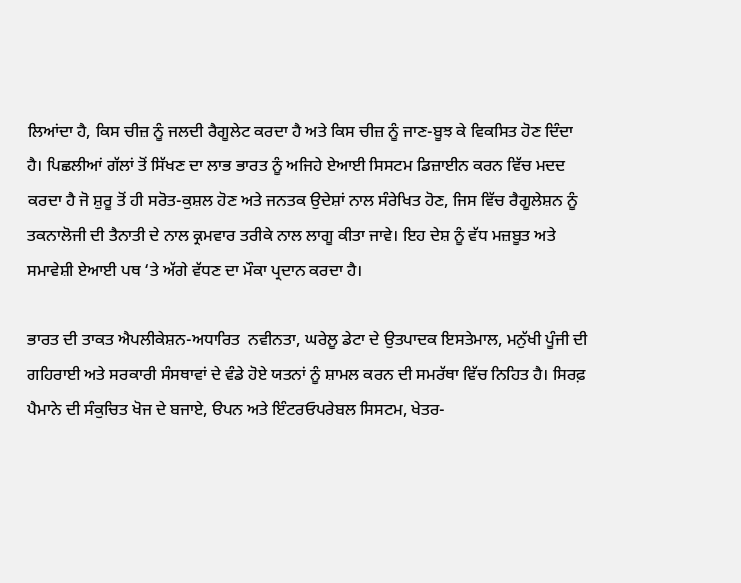ਲਿਆਂਦਾ ਹੈ, ਕਿਸ ਚੀਜ਼ ਨੂੰ ਜਲਦੀ ਰੈਗੂਲੇਟ ਕਰਦਾ ਹੈ ਅਤੇ ਕਿਸ ਚੀਜ਼ ਨੂੰ ਜਾਣ-ਬੂਝ ਕੇ ਵਿਕਸਿਤ ਹੋਣ ਦਿੰਦਾ ਹੈ। ਪਿਛਲੀਆਂ ਗੱਲਾਂ ਤੋਂ ਸਿੱਖਣ ਦਾ ਲਾਭ ਭਾਰਤ ਨੂੰ ਅਜਿਹੇ ਏਆਈ ਸਿਸਟਮ ਡਿਜ਼ਾਈਨ ਕਰਨ ਵਿੱਚ ਮਦਦ ਕਰਦਾ ਹੈ ਜੋ ਸ਼ੁਰੂ ਤੋਂ ਹੀ ਸਰੋਤ-ਕੁਸ਼ਲ ਹੋਣ ਅਤੇ ਜਨਤਕ ਉਦੇਸ਼ਾਂ ਨਾਲ ਸੰਰੇਖਿਤ ਹੋਣ, ਜਿਸ ਵਿੱਚ ਰੈਗੂਲੇਸ਼ਨ ਨੂੰ ਤਕਨਾਲੋਜੀ ਦੀ ਤੈਨਾਤੀ ਦੇ ਨਾਲ ਕ੍ਰਮਵਾਰ ਤਰੀਕੇ ਨਾਲ ਲਾਗੂ ਕੀਤਾ ਜਾਵੇ। ਇਹ ਦੇਸ਼ ਨੂੰ ਵੱਧ ਮਜ਼ਬੂਤ ਅਤੇ ਸਮਾਵੇਸ਼ੀ ਏਆਈ ਪਥ ‘ਤੇ ਅੱਗੇ ਵੱਧਣ ਦਾ ਮੌਕਾ ਪ੍ਰਦਾਨ ਕਰਦਾ ਹੈ।

ਭਾਰਤ ਦੀ ਤਾਕਤ ਐਪਲੀਕੇਸ਼ਨ-ਅਧਾਰਿਤ  ਨਵੀਨਤਾ, ਘਰੇਲੂ ਡੇਟਾ ਦੇ ਉਤਪਾਦਕ ਇਸਤੇਮਾਲ, ਮਨੁੱਖੀ ਪੂੰਜੀ ਦੀ ਗਹਿਰਾਈ ਅਤੇ ਸਰਕਾਰੀ ਸੰਸਥਾਵਾਂ ਦੇ ਵੰਡੇ ਹੋਏ ਯਤਨਾਂ ਨੂੰ ਸ਼ਾਮਲ ਕਰਨ ਦੀ ਸਮਰੱਥਾ ਵਿੱਚ ਨਿਹਿਤ ਹੈ। ਸਿਰਫ਼ ਪੈਮਾਨੇ ਦੀ ਸੰਕੁਚਿਤ ਖੋਜ ਦੇ ਬਜਾਏ, ੳਪਨ ਅਤੇ ਇੰਟਰਓਪਰੇਬਲ ਸਿਸਟਮ, ਖੇਤਰ-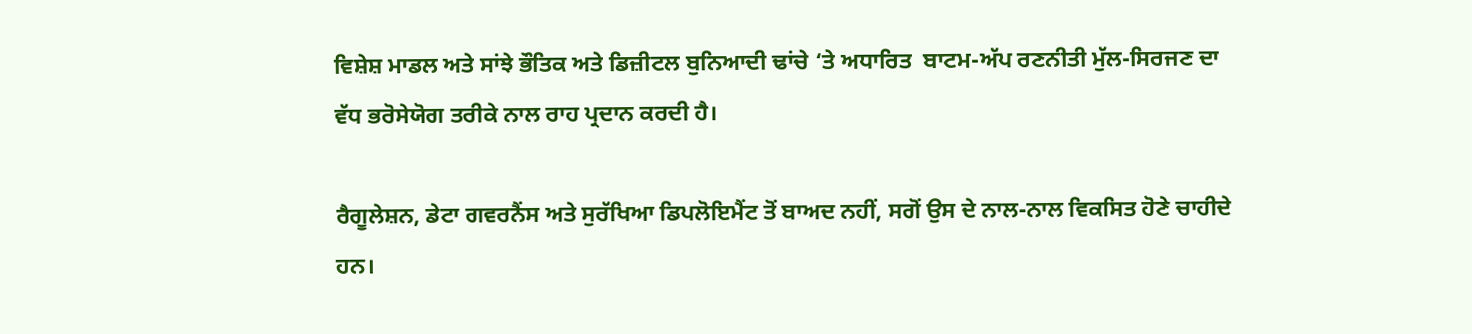ਵਿਸ਼ੇਸ਼ ਮਾਡਲ ਅਤੇ ਸਾਂਝੇ ਭੌਤਿਕ ਅਤੇ ਡਿਜ਼ੀਟਲ ਬੁਨਿਆਦੀ ਢਾਂਚੇ ‘ਤੇ ਅਧਾਰਿਤ  ਬਾਟਮ-ਅੱਪ ਰਣਨੀਤੀ ਮੁੱਲ-ਸਿਰਜਣ ਦਾ ਵੱਧ ਭਰੋਸੇਯੋਗ ਤਰੀਕੇ ਨਾਲ ਰਾਹ ਪ੍ਰਦਾਨ ਕਰਦੀ ਹੈ।

ਰੈਗੂਲੇਸ਼ਨ, ਡੇਟਾ ਗਵਰਨੈਂਸ ਅਤੇ ਸੁਰੱਖਿਆ ਡਿਪਲੋਇਮੈਂਟ ਤੋਂ ਬਾਅਦ ਨਹੀਂ, ਸਗੋਂ ਉਸ ਦੇ ਨਾਲ-ਨਾਲ ਵਿਕਸਿਤ ਹੋਣੇ ਚਾਹੀਦੇ ਹਨ।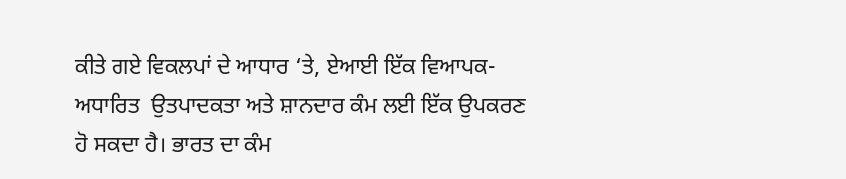ਕੀਤੇ ਗਏ ਵਿਕਲਪਾਂ ਦੇ ਆਧਾਰ ‘ਤੇ, ਏਆਈ ਇੱਕ ਵਿਆਪਕ-ਅਧਾਰਿਤ  ਉਤਪਾਦਕਤਾ ਅਤੇ ਸ਼ਾਨਦਾਰ ਕੰਮ ਲਈ ਇੱਕ ਉਪਕਰਣ ਹੋ ਸਕਦਾ ਹੈ। ਭਾਰਤ ਦਾ ਕੰਮ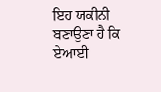ਇਹ ਯਕੀਨੀ ਬਣਾਉਣਾ ਹੈ ਕਿ ਏਆਈ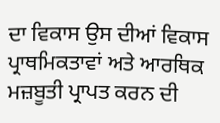ਦਾ ਵਿਕਾਸ ਉਸ ਦੀਆਂ ਵਿਕਾਸ ਪ੍ਰਾਥਮਿਕਤਾਵਾਂ ਅਤੇ ਆਰਥਿਕ ਮਜ਼ਬੂਤੀ ਪ੍ਰਾਪਤ ਕਰਨ ਦੀ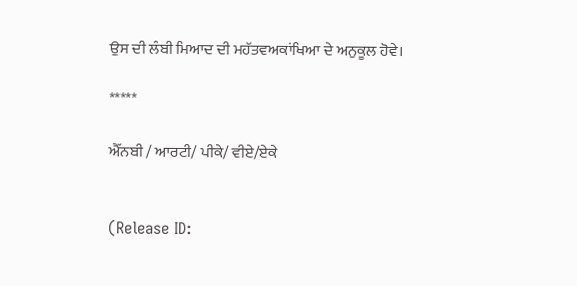ਉਸ ਦੀ ਲੰਬੀ ਮਿਆਦ ਦੀ ਮਹੱਤਵਅਕਾਂਖਿਆ ਦੇ ਅਨੁਕੂਲ ਹੋਵੇ।

*****

ਐੱਨਬੀ / ਆਰਟੀ/ ਪੀਕੇ/ ਵੀਏ/ਏਕੇ


(Release ID: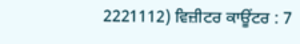2221112) ਵਿਜ਼ੀਟਰ ਕਾਊਂਟਰ : 7